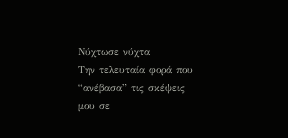Νύχτωσε νύχτα
Την τελευταία φορά που “ανέβασα” τις σκέψεις μου σε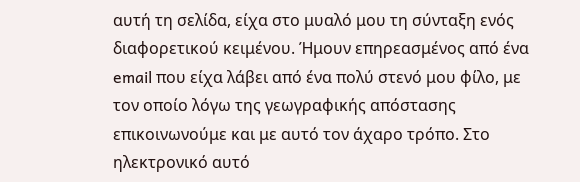αυτή τη σελίδα, είχα στο μυαλό μου τη σύνταξη ενός διαφορετικού κειμένου. Ήμουν επηρεασμένος από ένα email που είχα λάβει από ένα πολύ στενό μου φίλο, με τον οποίο λόγω της γεωγραφικής απόστασης επικοινωνούμε και με αυτό τον άχαρο τρόπο. Στο ηλεκτρονικό αυτό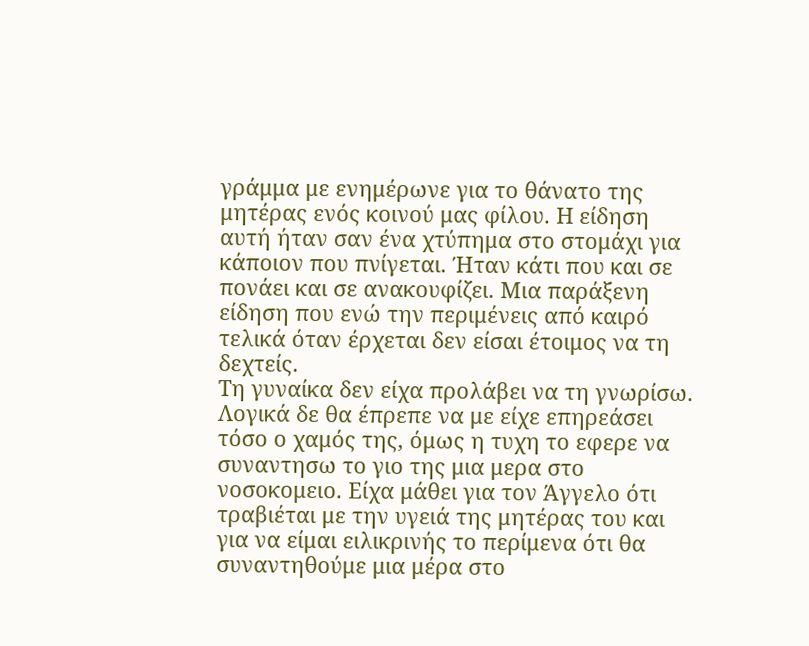γράμμα με ενημέρωνε για το θάνατο της μητέρας ενός κοινού μας φίλου. Η είδηση αυτή ήταν σαν ένα χτύπημα στο στομάχι για κάποιον που πνίγεται. Ήταν κάτι που και σε πονάει και σε ανακουφίζει. Μια παράξενη είδηση που ενώ την περιμένεις από καιρό τελικά όταν έρχεται δεν είσαι έτοιμος να τη δεχτείς.
Τη γυναίκα δεν είχα προλάβει να τη γνωρίσω. Λογικά δε θα έπρεπε να με είχε επηρεάσει τόσο ο χαμός της, όμως η τυχη το εφερε να συναντησω το γιο της μια μερα στο νοσοκομειο. Είχα μάθει για τον Άγγελο ότι τραβιέται με την υγειά της μητέρας του και για να είμαι ειλικρινής το περίμενα ότι θα συναντηθούμε μια μέρα στο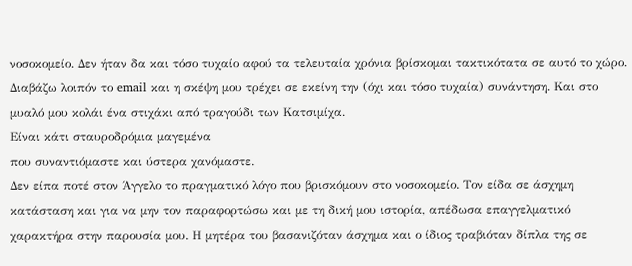νοσοκομείο. Δεν ήταν δα και τόσο τυχαίο αφού τα τελευταία χρόνια βρίσκομαι τακτικότατα σε αυτό το χώρο.
Διαβάζω λοιπόν το email και η σκέψη μου τρέχει σε εκείνη την (όχι και τόσο τυχαία) συνάντηση. Και στο μυαλό μου κολάι ένα στιχάκι από τραγούδι των Κατσιμίχα.
Είναι κάτι σταυροδρόμια μαγεμένα
που συναντιόμαστε και ύστερα χανόμαστε.
Δεν είπα ποτέ στον Άγγελο το πραγματικό λόγο που βρισκόμουν στο νοσοκομείο. Τον είδα σε άσχημη κατάσταση και για να μην τον παραφορτώσω και με τη δική μου ιστορία, απέδωσα επαγγελματικό χαρακτήρα στην παρουσία μου. Η μητέρα του βασανιζόταν άσχημα και ο ίδιος τραβιόταν δίπλα της σε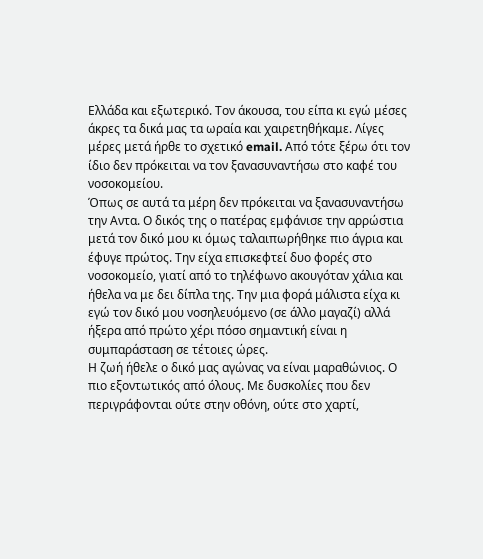Ελλάδα και εξωτερικό. Τον άκουσα, του είπα κι εγώ μέσες άκρες τα δικά μας τα ωραία και χαιρετηθήκαμε. Λίγες μέρες μετά ήρθε το σχετικό email. Από τότε ξέρω ότι τον ίδιο δεν πρόκειται να τον ξανασυναντήσω στο καφέ του νοσοκομείου.
Όπως σε αυτά τα μέρη δεν πρόκειται να ξανασυναντήσω την Αντα. Ο δικός της ο πατέρας εμφάνισε την αρρώστια μετά τον δικό μου κι όμως ταλαιπωρήθηκε πιο άγρια και έφυγε πρώτος. Την είχα επισκεφτεί δυο φορές στο νοσοκομείο, γιατί από το τηλέφωνο ακουγόταν χάλια και ήθελα να με δει δίπλα της. Την μια φορά μάλιστα είχα κι εγώ τον δικό μου νοσηλευόμενο (σε άλλο μαγαζί) αλλά ήξερα από πρώτο χέρι πόσο σημαντική είναι η συμπαράσταση σε τέτοιες ώρες.
Η ζωή ήθελε ο δικό μας αγώνας να είναι μαραθώνιος. Ο πιο εξοντωτικός από όλους. Με δυσκολίες που δεν περιγράφονται ούτε στην οθόνη, ούτε στο χαρτί,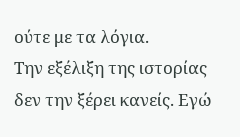ούτε με τα λόγια.
Την εξέλιξη της ιστορίας δεν την ξέρει κανείς. Εγώ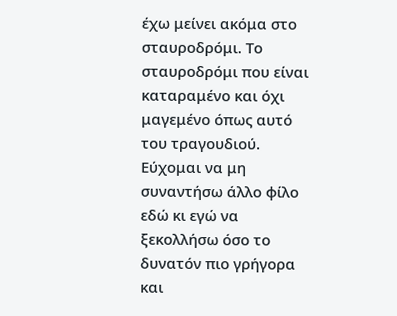έχω μείνει ακόμα στο σταυροδρόμι. Το σταυροδρόμι που είναι καταραμένο και όχι μαγεμένο όπως αυτό του τραγουδιού. Εύχομαι να μη συναντήσω άλλο φίλο εδώ κι εγώ να ξεκολλήσω όσο το δυνατόν πιο γρήγορα και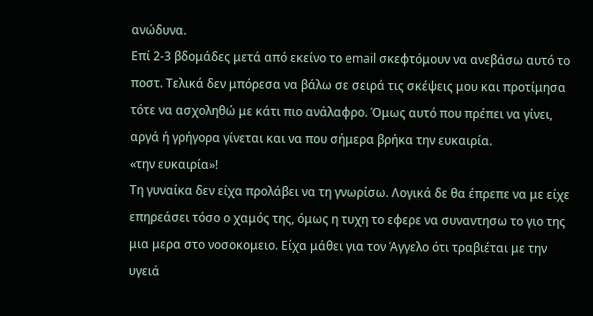ανώδυνα.
Επί 2-3 βδομάδες μετά από εκείνο το email σκεφτόμουν να ανεβάσω αυτό το ποστ. Τελικά δεν μπόρεσα να βάλω σε σειρά τις σκέψεις μου και προτίμησα τότε να ασχοληθώ με κάτι πιο ανάλαφρο. Όμως αυτό που πρέπει να γίνει, αργά ή γρήγορα γίνεται και να που σήμερα βρήκα την ευκαιρία.
«την ευκαιρία»!
Τη γυναίκα δεν είχα προλάβει να τη γνωρίσω. Λογικά δε θα έπρεπε να με είχε επηρεάσει τόσο ο χαμός της, όμως η τυχη το εφερε να συναντησω το γιο της μια μερα στο νοσοκομειο. Είχα μάθει για τον Άγγελο ότι τραβιέται με την υγειά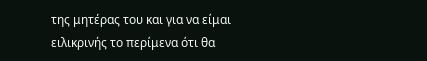της μητέρας του και για να είμαι ειλικρινής το περίμενα ότι θα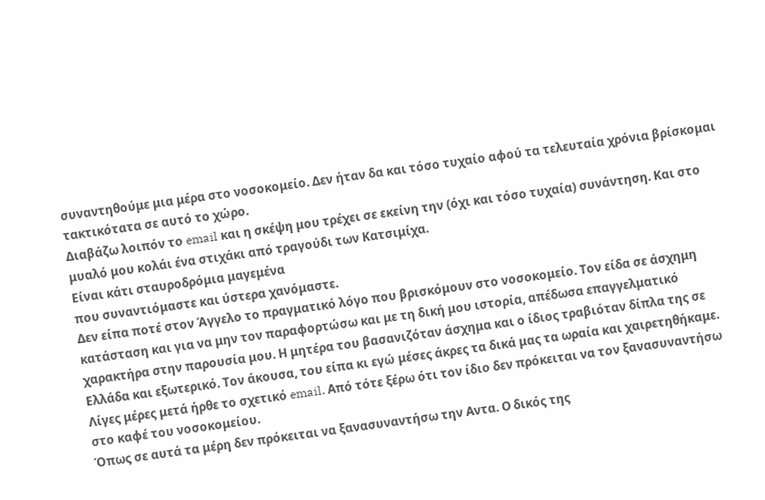συναντηθούμε μια μέρα στο νοσοκομείο. Δεν ήταν δα και τόσο τυχαίο αφού τα τελευταία χρόνια βρίσκομαι τακτικότατα σε αυτό το χώρο.
Διαβάζω λοιπόν το email και η σκέψη μου τρέχει σε εκείνη την (όχι και τόσο τυχαία) συνάντηση. Και στο μυαλό μου κολάι ένα στιχάκι από τραγούδι των Κατσιμίχα.
Είναι κάτι σταυροδρόμια μαγεμένα
που συναντιόμαστε και ύστερα χανόμαστε.
Δεν είπα ποτέ στον Άγγελο το πραγματικό λόγο που βρισκόμουν στο νοσοκομείο. Τον είδα σε άσχημη κατάσταση και για να μην τον παραφορτώσω και με τη δική μου ιστορία, απέδωσα επαγγελματικό χαρακτήρα στην παρουσία μου. Η μητέρα του βασανιζόταν άσχημα και ο ίδιος τραβιόταν δίπλα της σε Ελλάδα και εξωτερικό. Τον άκουσα, του είπα κι εγώ μέσες άκρες τα δικά μας τα ωραία και χαιρετηθήκαμε. Λίγες μέρες μετά ήρθε το σχετικό email. Από τότε ξέρω ότι τον ίδιο δεν πρόκειται να τον ξανασυναντήσω στο καφέ του νοσοκομείου.
Όπως σε αυτά τα μέρη δεν πρόκειται να ξανασυναντήσω την Αντα. Ο δικός της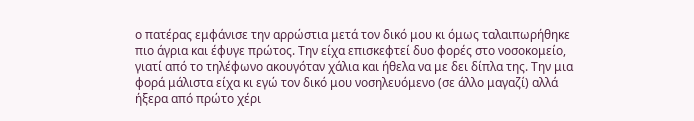ο πατέρας εμφάνισε την αρρώστια μετά τον δικό μου κι όμως ταλαιπωρήθηκε πιο άγρια και έφυγε πρώτος. Την είχα επισκεφτεί δυο φορές στο νοσοκομείο, γιατί από το τηλέφωνο ακουγόταν χάλια και ήθελα να με δει δίπλα της. Την μια φορά μάλιστα είχα κι εγώ τον δικό μου νοσηλευόμενο (σε άλλο μαγαζί) αλλά ήξερα από πρώτο χέρι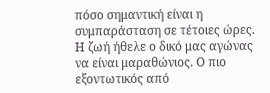πόσο σημαντική είναι η συμπαράσταση σε τέτοιες ώρες.
Η ζωή ήθελε ο δικό μας αγώνας να είναι μαραθώνιος. Ο πιο εξοντωτικός από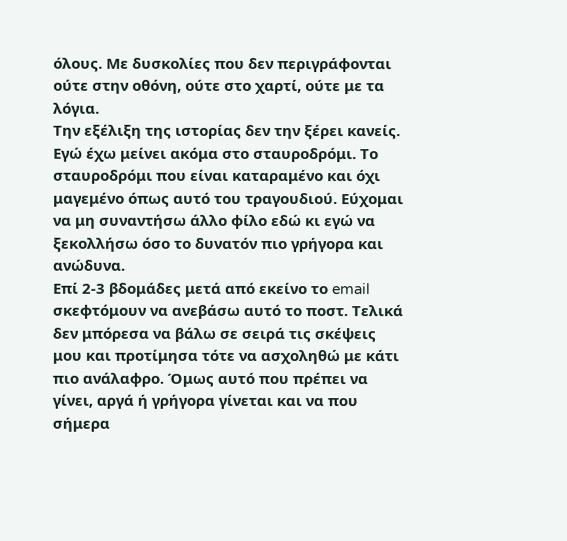όλους. Με δυσκολίες που δεν περιγράφονται ούτε στην οθόνη, ούτε στο χαρτί, ούτε με τα λόγια.
Την εξέλιξη της ιστορίας δεν την ξέρει κανείς. Εγώ έχω μείνει ακόμα στο σταυροδρόμι. Το σταυροδρόμι που είναι καταραμένο και όχι μαγεμένο όπως αυτό του τραγουδιού. Εύχομαι να μη συναντήσω άλλο φίλο εδώ κι εγώ να ξεκολλήσω όσο το δυνατόν πιο γρήγορα και ανώδυνα.
Επί 2-3 βδομάδες μετά από εκείνο το email σκεφτόμουν να ανεβάσω αυτό το ποστ. Τελικά δεν μπόρεσα να βάλω σε σειρά τις σκέψεις μου και προτίμησα τότε να ασχοληθώ με κάτι πιο ανάλαφρο. Όμως αυτό που πρέπει να γίνει, αργά ή γρήγορα γίνεται και να που σήμερα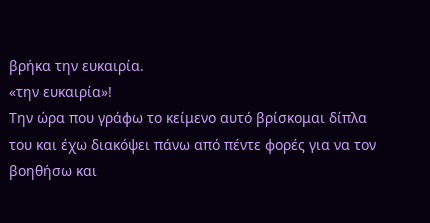βρήκα την ευκαιρία.
«την ευκαιρία»!
Την ώρα που γράφω το κείμενο αυτό βρίσκομαι δίπλα του και έχω διακόψει πάνω από πέντε φορές για να τον βοηθήσω και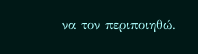να τον περιποιηθώ.